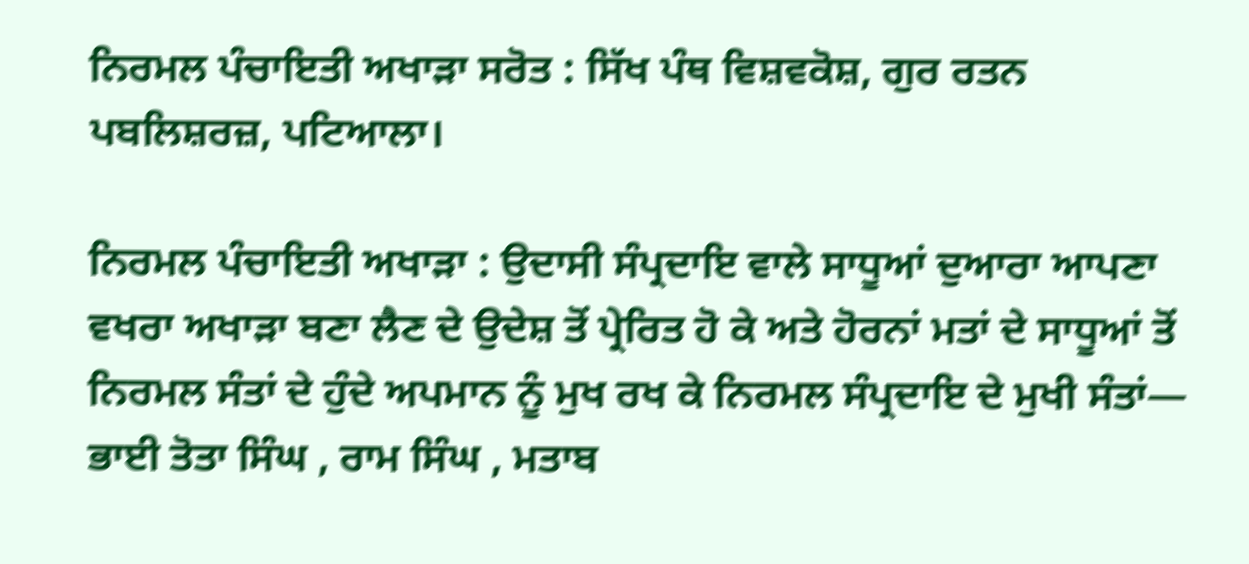ਨਿਰਮਲ ਪੰਚਾਇਤੀ ਅਖਾੜਾ ਸਰੋਤ : ਸਿੱਖ ਪੰਥ ਵਿਸ਼ਵਕੋਸ਼, ਗੁਰ ਰਤਨ ਪਬਲਿਸ਼ਰਜ਼, ਪਟਿਆਲਾ।

ਨਿਰਮਲ ਪੰਚਾਇਤੀ ਅਖਾੜਾ : ਉਦਾਸੀ ਸੰਪ੍ਰਦਾਇ ਵਾਲੇ ਸਾਧੂਆਂ ਦੁਆਰਾ ਆਪਣਾ ਵਖਰਾ ਅਖਾੜਾ ਬਣਾ ਲੈਣ ਦੇ ਉਦੇਸ਼ ਤੋਂ ਪ੍ਰੇਰਿਤ ਹੋ ਕੇ ਅਤੇ ਹੋਰਨਾਂ ਮਤਾਂ ਦੇ ਸਾਧੂਆਂ ਤੋਂ ਨਿਰਮਲ ਸੰਤਾਂ ਦੇ ਹੁੰਦੇ ਅਪਮਾਨ ਨੂੰ ਮੁਖ ਰਖ ਕੇ ਨਿਰਮਲ ਸੰਪ੍ਰਦਾਇ ਦੇ ਮੁਖੀ ਸੰਤਾਂ— ਭਾਈ ਤੋਤਾ ਸਿੰਘ , ਰਾਮ ਸਿੰਘ , ਮਤਾਬ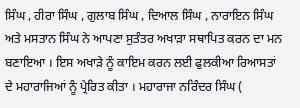ਸਿੰਘ , ਹੀਰਾ ਸਿੰਘ , ਗੁਲਾਬ ਸਿੰਘ , ਦਿਆਲ ਸਿੰਘ , ਨਾਰਾਇਨ ਸਿੰਘ ਅਤੇ ਮਸਤਾਨ ਸਿੰਘ ਨੇ ਆਪਣਾ ਸੁਤੰਤਰ ਅਖਾੜਾ ਸਥਾਪਿਤ ਕਰਨ ਦਾ ਮਨ ਬਣਾਇਆ । ਇਸ ਅਖਾੜੇ ਨੂੰ ਕਾਇਮ ਕਰਨ ਲਈ ਫੁਲਕੀਆ ਰਿਆਸਤਾਂ ਦੇ ਮਹਾਰਾਜਿਆਂ ਨੂੰ ਪ੍ਰੇਰਿਤ ਕੀਤਾ । ਮਹਾਰਾਜਾ ਨਰਿੰਦਰ ਸਿੰਘ (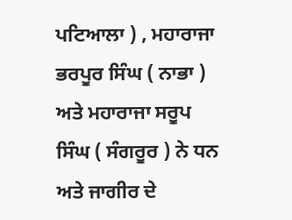ਪਟਿਆਲਾ ) , ਮਹਾਰਾਜਾ ਭਰਪੂਰ ਸਿੰਘ ( ਨਾਭਾ ) ਅਤੇ ਮਹਾਰਾਜਾ ਸਰੂਪ ਸਿੰਘ ( ਸੰਗਰੂਰ ) ਨੇ ਧਨ ਅਤੇ ਜਾਗੀਰ ਦੇ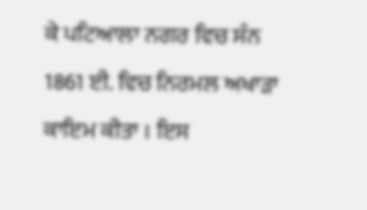ਕੇ ਪਟਿਆਲਾ ਨਗਰ ਵਿਚ ਸੰਨ 1861 ਈ. ਵਿਚ ਨਿਰਮਲ ਅਖਾੜਾ ਕਾਇਮ ਕੀਤਾ । ਇਸ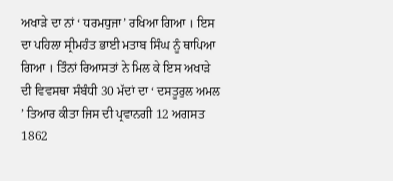ਅਖਾੜੇ ਦਾ ਨਾਂ ‘ ਧਰਮਧੁਜਾ’ ਰਖਿਆ ਗਿਆ । ਇਸ ਦਾ ਪਹਿਲਾ ਸ੍ਰੀਮਹੰਤ ਭਾਈ ਮਤਾਬ ਸਿੰਘ ਨੂੰ ਥਾਪਿਆ ਗਿਆ । ਤਿੰਨਾਂ ਰਿਆਸਤਾਂ ਨੇ ਮਿਲ ਕੇ ਇਸ ਅਖਾੜੇ ਦੀ ਵਿਵਸਥਾ ਸੰਬੰਧੀ 30 ਮੱਦਾਂ ਦਾ ‘ ਦਸਤੂਰੁਲ ਅਮਲ ’ ਤਿਆਰ ਕੀਤਾ ਜਿਸ ਦੀ ਪ੍ਰਵਾਨਗੀ 12 ਅਗਸਤ 1862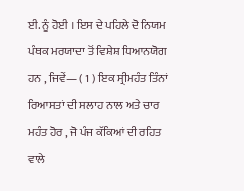ਈ. ਨੂੰ ਹੋਈ । ਇਸ ਦੇ ਪਹਿਲੇ ਦੋ ਨਿਯਮ ਪੰਥਕ ਮਰਯਾਦਾ ਤੋਂ ਵਿਸ਼ੇਸ਼ ਧਿਆਨਯੋਗ ਹਨ , ਜਿਵੇਂ— ( 1 ) ਇਕ ਸ੍ਰੀਮਹੰਤ ਤਿੰਨਾਂ ਰਿਆਸਤਾਂ ਦੀ ਸਲਾਹ ਨਾਲ ਅਤੇ ਚਾਰ ਮਹੰਤ ਹੋਰ , ਜੋ ਪੰਜ ਕੱਕਿਆਂ ਦੀ ਰਹਿਤ ਵਾਲੇ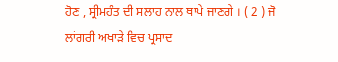ਹੋਣ , ਸ੍ਰੀਮਹੰਤ ਦੀ ਸਲਾਹ ਨਾਲ ਥਾਪੇ ਜਾਣਗੇ । ( 2 ) ਜੋ ਲਾਂਗਰੀ ਅਖਾੜੇ ਵਿਚ ਪ੍ਰਸਾਦ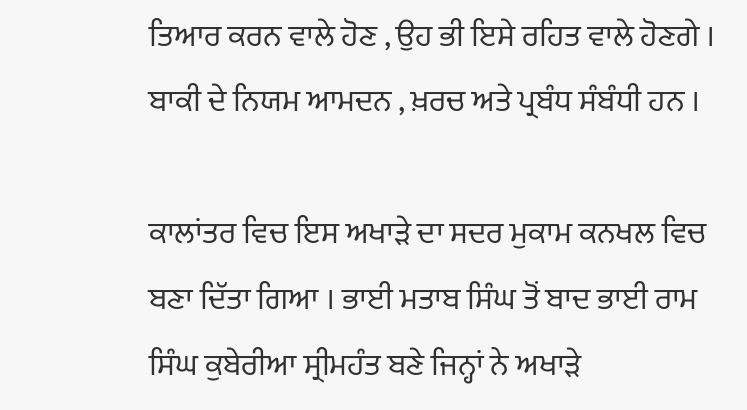ਤਿਆਰ ਕਰਨ ਵਾਲੇ ਹੋਣ , ਉਹ ਭੀ ਇਸੇ ਰਹਿਤ ਵਾਲੇ ਹੋਣਗੇ । ਬਾਕੀ ਦੇ ਨਿਯਮ ਆਮਦਨ , ਖ਼ਰਚ ਅਤੇ ਪ੍ਰਬੰਧ ਸੰਬੰਧੀ ਹਨ ।

ਕਾਲਾਂਤਰ ਵਿਚ ਇਸ ਅਖਾੜੇ ਦਾ ਸਦਰ ਮੁਕਾਮ ਕਨਖਲ ਵਿਚ ਬਣਾ ਦਿੱਤਾ ਗਿਆ । ਭਾਈ ਮਤਾਬ ਸਿੰਘ ਤੋਂ ਬਾਦ ਭਾਈ ਰਾਮ ਸਿੰਘ ਕੁਬੇਰੀਆ ਸ੍ਰੀਮਹੰਤ ਬਣੇ ਜਿਨ੍ਹਾਂ ਨੇ ਅਖਾੜੇ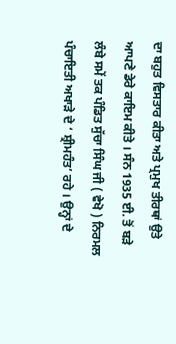ਦਾ ਬਹੁਤ ਵਿਸਤਾਰ ਕੀਤਾ ਅਤੇ ਪ੍ਰਮੁਖ ਤੀਰਥਾਂ ਉਤੇ ਆਪਣੇ ਡੇਰੇ ਕਾਇਮ ਕੀਤੇ । ਸੰਨ 1935 ਈ. ਤੋਂ ਬੜੇ ਲੰਬੇ ਸਮੇਂ ਤਕ ਪੰਡਿਤ ਸੁੱਚਾ ਸਿੰਘ ਜੀ ( ਵੇਖੋ ) ਨਿਰਮਲ ਪੰਚਾਇਤੀ ਅਖਾੜੇ ਦੇ ‘ ਸ਼੍ਰੀਮਹੰਤ’ ਰਹੇ । ਉਨ੍ਹਾਂ ਦੇ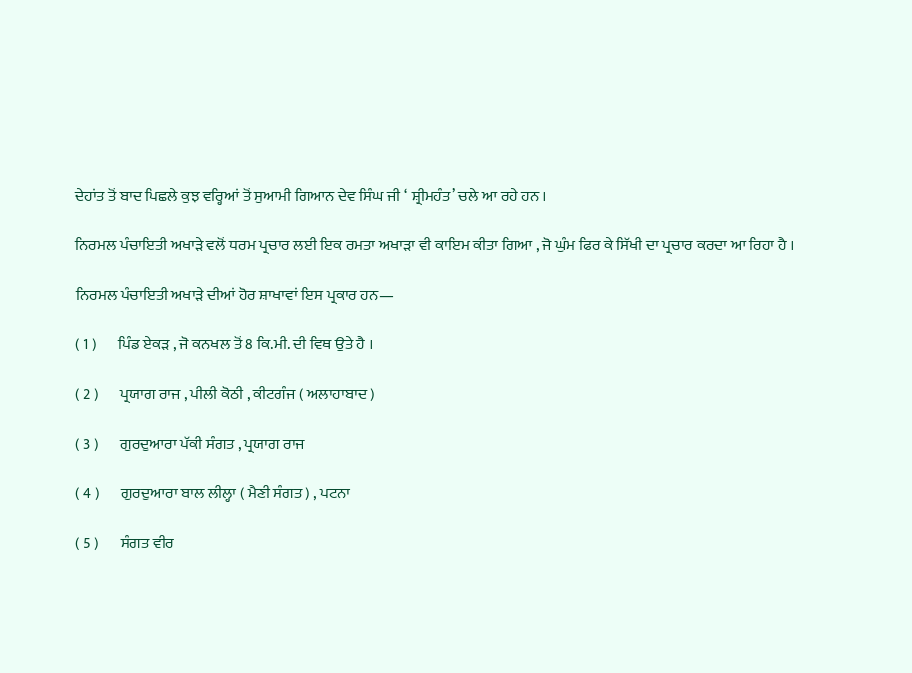ਦੇਹਾਂਤ ਤੋਂ ਬਾਦ ਪਿਛਲੇ ਕੁਝ ਵਰ੍ਹਿਆਂ ਤੋਂ ਸੁਆਮੀ ਗਿਆਨ ਦੇਵ ਸਿੰਘ ਜੀ ‘ ਸ਼੍ਰੀਮਹੰਤ’ ਚਲੇ ਆ ਰਹੇ ਹਨ ।

ਨਿਰਮਲ ਪੰਚਾਇਤੀ ਅਖਾੜੇ ਵਲੋਂ ਧਰਮ ਪ੍ਰਚਾਰ ਲਈ ਇਕ ਰਮਤਾ ਅਖਾੜਾ ਵੀ ਕਾਇਮ ਕੀਤਾ ਗਿਆ , ਜੋ ਘੁੰਮ ਫਿਰ ਕੇ ਸਿੱਖੀ ਦਾ ਪ੍ਰਚਾਰ ਕਰਦਾ ਆ ਰਿਹਾ ਹੈ ।

ਨਿਰਮਲ ਪੰਚਾਇਤੀ ਅਖਾੜੇ ਦੀਆਂ ਹੋਰ ਸ਼ਾਖਾਵਾਂ ਇਸ ਪ੍ਰਕਾਰ ਹਨ—

( 1 )       ਪਿੰਡ ਏਕੜ , ਜੋ ਕਨਖਲ ਤੋਂ 8 ਕਿ.ਮੀ. ਦੀ ਵਿਥ ਉਤੇ ਹੈ ।

( 2 )       ਪ੍ਰਯਾਗ ਰਾਜ , ਪੀਲੀ ਕੋਠੀ , ਕੀਟਗੰਜ ( ਅਲਾਹਾਬਾਦ )

( 3 )       ਗੁਰਦੁਆਰਾ ਪੱਕੀ ਸੰਗਤ , ਪ੍ਰਯਾਗ ਰਾਜ

( 4 )       ਗੁਰਦੁਆਰਾ ਬਾਲ ਲੀਲ੍ਹਾ ( ਮੈਣੀ ਸੰਗਤ ) , ਪਟਨਾ

( 5 )       ਸੰਗਤ ਵੀਰ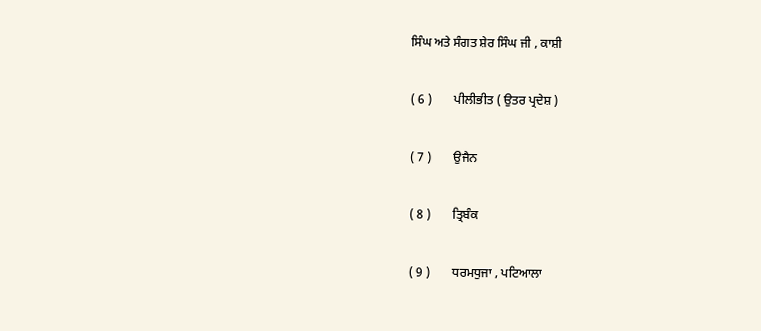ਸਿੰਘ ਅਤੇ ਸੰਗਤ ਸ਼ੇਰ ਸਿੰਘ ਜੀ , ਕਾਸ਼ੀ

( 6 )       ਪੀਲੀਭੀਤ ( ਉਤਰ ਪ੍ਰਦੇਸ਼ )

( 7 )       ਉਜੈਨ

( 8 )       ਤ੍ਰਿਬੰਕ

( 9 )       ਧਰਮਧੁਜਾ , ਪਟਿਆਲਾ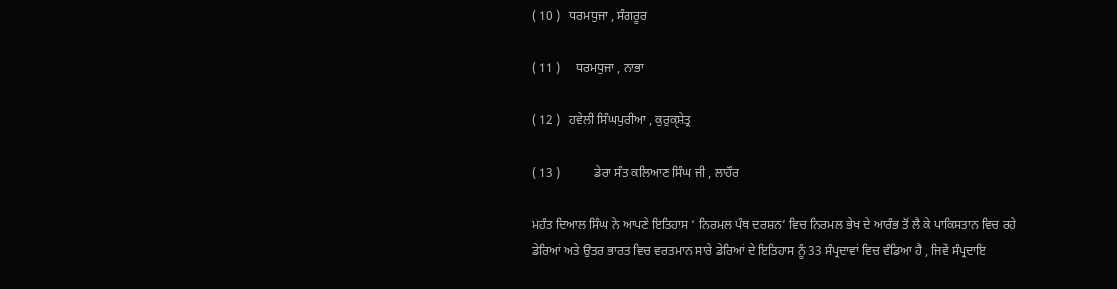( 10 )   ਧਰਮਧੁਜਾ , ਸੰਗਰੂਰ

( 11 )     ਧਰਮਧੁਜਾ , ਨਾਭਾ

( 12 )   ਹਵੇਲੀ ਸਿੰਘਪੁਰੀਆ , ਕੁਰੁਕੑਸ਼ੇਤ੍ਰ

( 13 )           ਡੇਰਾ ਸੰਤ ਕਲਿਆਣ ਸਿੰਘ ਜੀ , ਲਾਹੌਰ

ਮਹੰਤ ਦਿਆਲ ਸਿੰਘ ਨੇ ਆਪਣੇ ਇਤਿਹਾਸ ‘ ਨਿਰਮਲ ਪੰਥ ਦਰਸ਼ਨ’ ਵਿਚ ਨਿਰਮਲ ਭੇਖ ਦੇ ਆਰੰਭ ਤੋਂ ਲੈ ਕੇ ਪਾਕਿਸਤਾਨ ਵਿਚ ਰਹੇ ਡੇਰਿਆਂ ਅਤੇ ਉਤਰ ਭਾਰਤ ਵਿਚ ਵਰਤਮਾਨ ਸਾਰੇ ਡੇਰਿਆਂ ਦੇ ਇਤਿਹਾਸ ਨੂੰ 33 ਸੰਪ੍ਰਦਾਵਾਂ ਵਿਚ ਵੰਡਿਆ ਹੈ , ਜਿਵੇਂ ਸੰਪ੍ਰਦਾਇ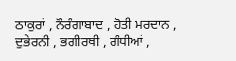ਠਾਕੁਰਾਂ , ਨੌਰੰਗਾਬਾਦ , ਹੋਤੀ ਮਰਦਾਨ , ਦੁਭੇਰਨੀ , ਭਗੀਰਥੀ , ਗੰਧੀਆਂ ,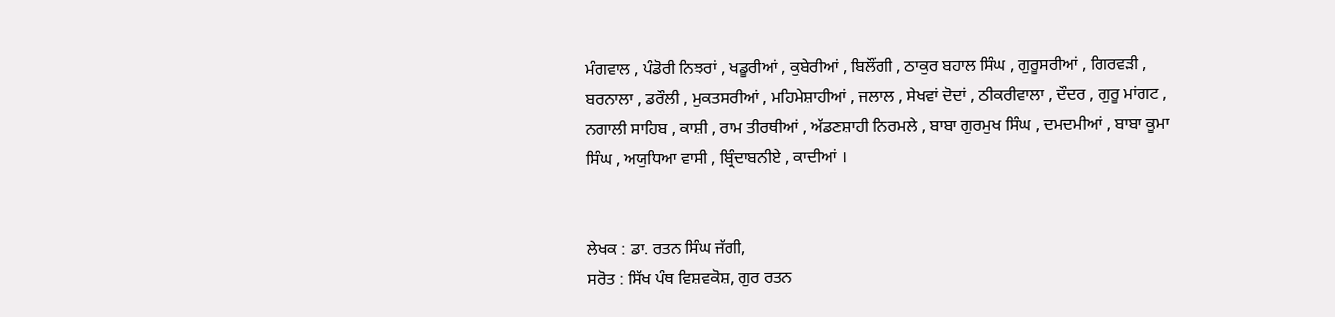ਮੰਗਵਾਲ , ਪੰਡੋਰੀ ਨਿਝਰਾਂ , ਖਡੂਰੀਆਂ , ਕੁਬੇਰੀਆਂ , ਬਿਲੌਂਗੀ , ਠਾਕੁਰ ਬਹਾਲ ਸਿੰਘ , ਗੁਰੂਸਰੀਆਂ , ਗਿਰਵੜੀ , ਬਰਨਾਲਾ , ਡਰੌਲੀ , ਮੁਕਤਸਰੀਆਂ , ਮਹਿਮੇਸ਼ਾਹੀਆਂ , ਜਲਾਲ , ਸੇਖਵਾਂ ਦੋਦਾਂ , ਠੀਕਰੀਵਾਲਾ , ਦੌਦਰ , ਗੁਰੂ ਮਾਂਗਟ , ਨਗਾਲੀ ਸਾਹਿਬ , ਕਾਸ਼ੀ , ਰਾਮ ਤੀਰਥੀਆਂ , ਅੱਡਣਸ਼ਾਹੀ ਨਿਰਮਲੇ , ਬਾਬਾ ਗੁਰਮੁਖ ਸਿੰਘ , ਦਮਦਮੀਆਂ , ਬਾਬਾ ਕੂਮਾ ਸਿੰਘ , ਅਯੁਧਿਆ ਵਾਸੀ , ਬ੍ਰਿੰਦਾਬਨੀਏ , ਕਾਦੀਆਂ ।


ਲੇਖਕ : ਡਾ. ਰਤਨ ਸਿੰਘ ਜੱਗੀ,
ਸਰੋਤ : ਸਿੱਖ ਪੰਥ ਵਿਸ਼ਵਕੋਸ਼, ਗੁਰ ਰਤਨ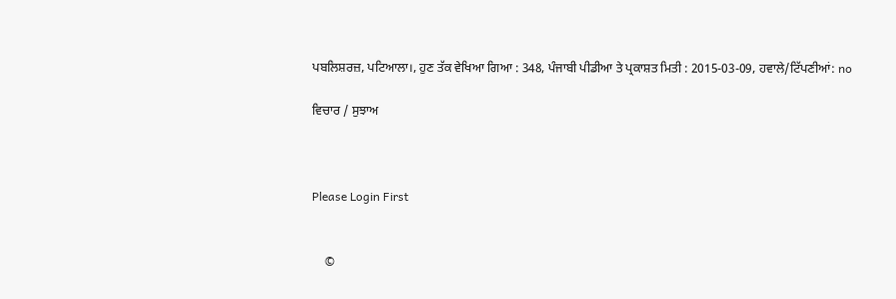ਪਬਲਿਸ਼ਰਜ਼, ਪਟਿਆਲਾ।, ਹੁਣ ਤੱਕ ਵੇਖਿਆ ਗਿਆ : 348, ਪੰਜਾਬੀ ਪੀਡੀਆ ਤੇ ਪ੍ਰਕਾਸ਼ਤ ਮਿਤੀ : 2015-03-09, ਹਵਾਲੇ/ਟਿੱਪਣੀਆਂ: no

ਵਿਚਾਰ / ਸੁਝਾਅ



Please Login First


    ©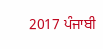2017 ਪੰਜਾਬੀ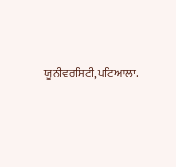ਯੂਨੀਵਰਸਿਟੀ,ਪਟਿਆਲਾ.